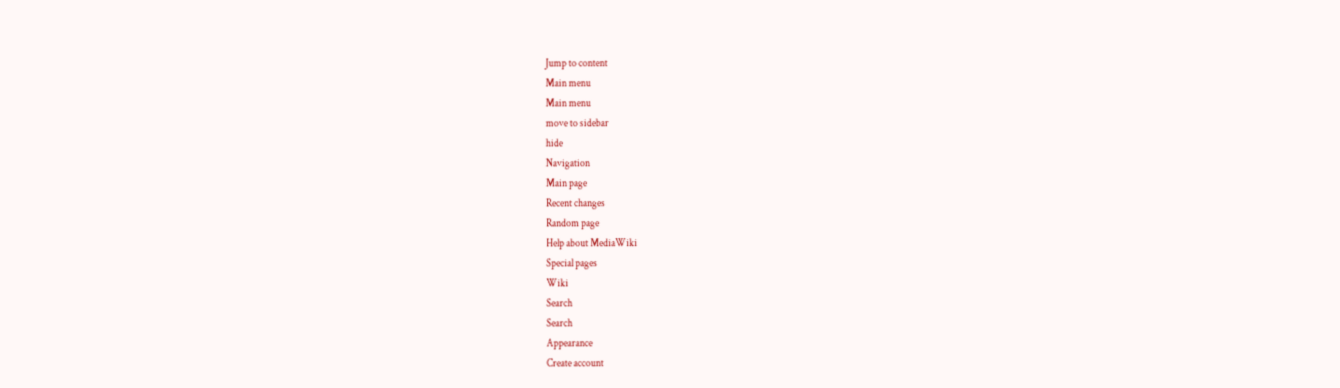Jump to content
Main menu
Main menu
move to sidebar
hide
Navigation
Main page
Recent changes
Random page
Help about MediaWiki
Special pages
Wiki
Search
Search
Appearance
Create account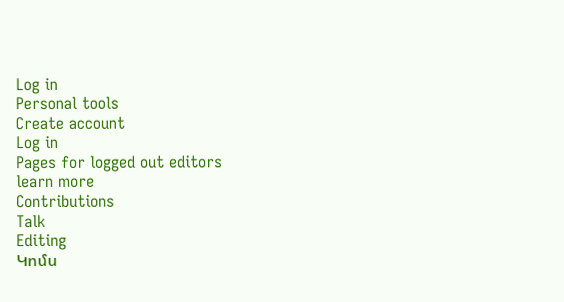Log in
Personal tools
Create account
Log in
Pages for logged out editors
learn more
Contributions
Talk
Editing
Կոմս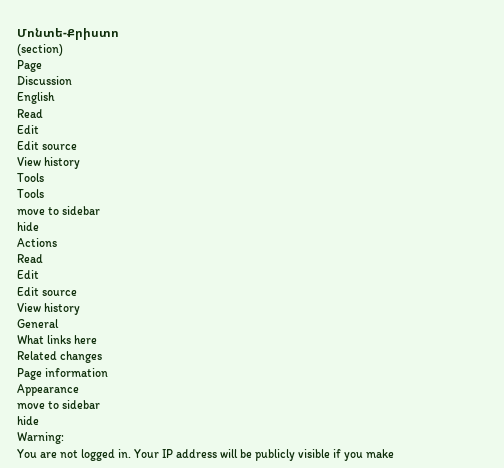Մոնտե-Քրիստո
(section)
Page
Discussion
English
Read
Edit
Edit source
View history
Tools
Tools
move to sidebar
hide
Actions
Read
Edit
Edit source
View history
General
What links here
Related changes
Page information
Appearance
move to sidebar
hide
Warning:
You are not logged in. Your IP address will be publicly visible if you make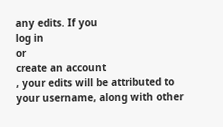any edits. If you
log in
or
create an account
, your edits will be attributed to your username, along with other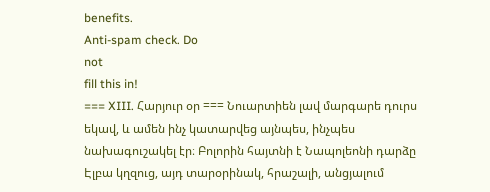benefits.
Anti-spam check. Do
not
fill this in!
=== XIII. Հարյուր օր === Նուարտիեն լավ մարգարե դուրս եկավ, և ամեն ինչ կատարվեց այնպես, ինչպես նախագուշակել էր։ Բոլորին հայտնի է Նապոլեոնի դարձը Էլբա կղզուց, այդ տարօրինակ, հրաշալի, անցյալում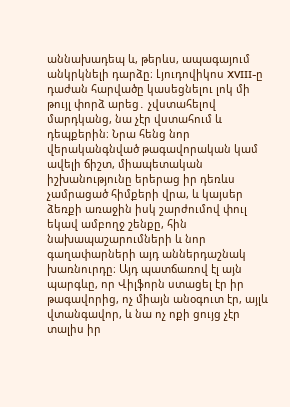աննախադեպ և, թերևս, ապագայում անկրկնելի դարձը։ Լյուդովիկոս XVIII-ը դաժան հարվածը կասեցնելու լոկ մի թույլ փորձ արեց․ չվստահելով մարդկանց, նա չէր վստահում և դեպքերին։ Նրա հենց նոր վերականգնված թագավորական կամ ավելի ճիշտ, միապետական իշխանությունը երերաց իր դեռևս չամրացած հիմքերի վրա, և կայսեր ձեռքի առաջին իսկ շարժումով փուլ եկավ ամբողջ շենքը, հին նախապաշարումների և նոր գաղափարների այդ աններդաշնակ խառնուրդը։ Այդ պատճառով էլ այն պարգևը, որ Վիլֆորն ստացել էր իր թագավորից, ոչ միայն անօգուտ էր, այլև վտանգավոր, և նա ոչ ոքի ցույց չէր տալիս իր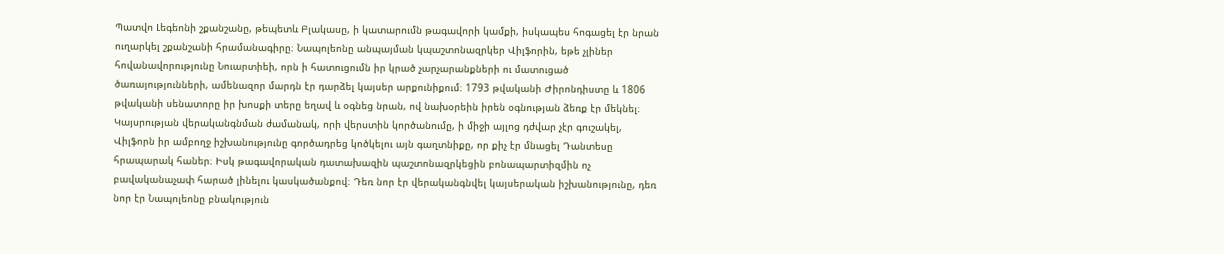Պատվո Լեգեոնի շքանշանը, թեպետև Բլակասը, ի կատարումն թագավորի կամքի, իսկապես հոգացել էր նրան ուղարկել շքանշանի հրամանագիրը։ Նապոլեոնը անպայման կպաշտոնազրկեր Վիլֆորին, եթե չլիներ հովանավորությունը Նուարտիեի, որն ի հատուցումն իր կրած չարչարանքների ու մատուցած ծառայությունների, ամենազոր մարդն էր դարձել կայսեր արքունիքում։ 1793 թվականի Ժիրոնդիստը և 1806 թվականի սենատորը իր խոսքի տերը եղավ և օգնեց նրան, ով նախօրեին իրեն օգնության ձեռք էր մեկնել։ Կայսրության վերականգնման ժամանակ, որի վերստին կործանումը, ի միջի այլոց դժվար չէր գուշակել, Վիլֆորն իր ամբողջ իշխանությունը գործադրեց կոծկելու այն գաղտնիքը, որ քիչ էր մնացել Դանտեսը հրապարակ հաներ։ Իսկ թագավորական դատախազին պաշտոնազրկեցին բոնապարտիզմին ոչ բավականաչափ հարած լինելու կասկածանքով։ Դեռ նոր էր վերականգնվել կայսերական իշխանությունը, դեռ նոր էր Նապոլեոնը բնակություն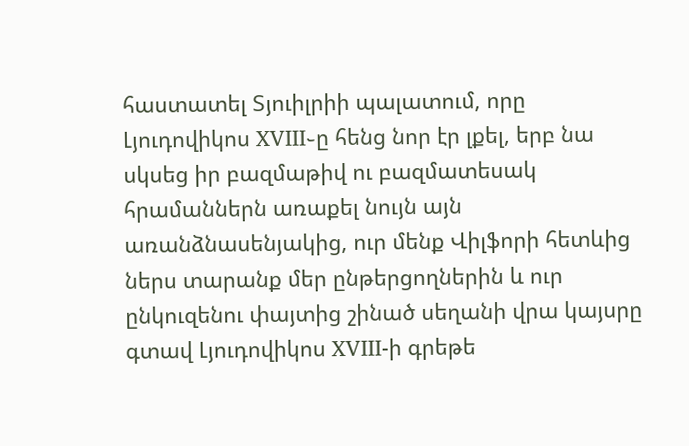հաստատել Տյուիլրիի պալատում, որը Լյուդովիկոս XVIII֊ը հենց նոր էր լքել, երբ նա սկսեց իր բազմաթիվ ու բազմատեսակ հրամաններն առաքել նույն այն առանձնասենյակից, ուր մենք Վիլֆորի հետևից ներս տարանք մեր ընթերցողներին և ուր ընկուզենու փայտից շինած սեղանի վրա կայսրը գտավ Լյուդովիկոս XVIII-ի գրեթե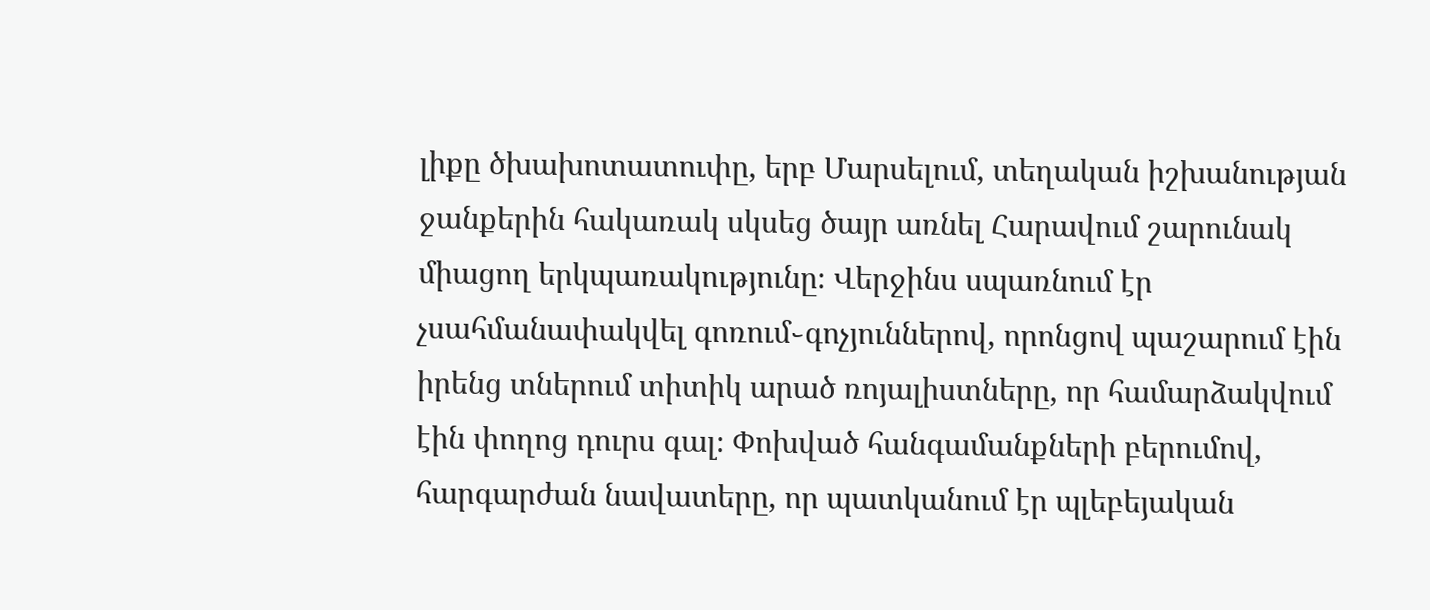լիքը ծխախոտատուփը, երբ Մարսելում, տեղական իշխանության ջանքերին հակառակ սկսեց ծայր առնել Հարավում շարունակ միացող երկպառակությունը։ Վերջինս սպառնում էր չսահմանափակվել գոռում֊գոչյուններով, որոնցով պաշարում էին իրենց տներում տիտիկ արած ռոյալիստները, որ համարձակվում էին փողոց դուրս գալ։ Փոխված հանգամանքների բերումով, հարգարժան նավատերը, որ պատկանում էր պլեբեյական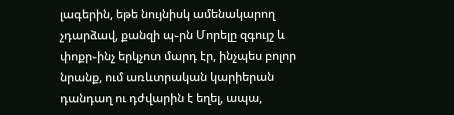լագերին, եթե նույնիսկ ամենակարող չդարձավ, քանզի պ֊րն Մորելը զգույշ և փոքր֊ինչ երկչոտ մարդ էր, ինչպես բոլոր նրանք, ում առևտրական կարիերան դանդաղ ու դժվարին է եղել, ապա,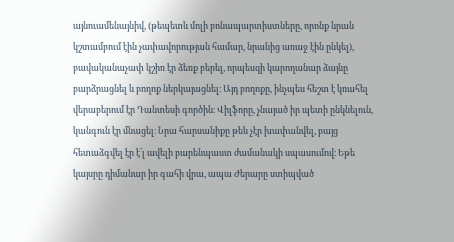այնուամենայնիվ, (թեպետև մոլի բոնապարտիստները, որոնք նրան կշտամբում էին չափավորության համար, նրանից առաջ էին ընկել), բավականաչափ կշիռ էր ձեռք բերել, որպեսզի կարողանար ձայնը բարձրացնել և բողոք ներկայացնել։ Այդ բողոքը, ինչպես հեշտ է կռահել վերաբերում էր Դանտեսի գործին։ Վիլֆորը, չնայած իր պետի ընկնելուն, կանգուն էր մնացել։ Նրա հարսանիքը թեև չէր խափանվել, բայց հետաձգվել էր է՛լ ավելի բարենպաստ ժամանակի սպասումով։ Եթե կայսրը դիմանար իր գահի վրա, ապա Ժերարը ստիպված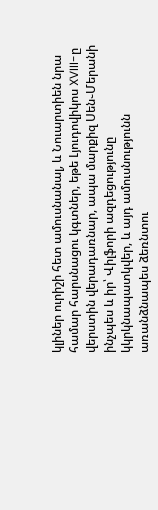կլիներ ուրիշի հետ ամուսնանալ, և Նուարտիեն նրա համար հարսնացու կգտներ, եթե Լյուդովիկոս XVIII-ը վերստին վերադառնար, ապա մարքիզ Սեն֊Մերանի ինչպես և իր՝ Վիլֆորի ազդեցությունը կկրկնապատկվեր, և այդ ամուսնությունն առանձնապես ձեռնտու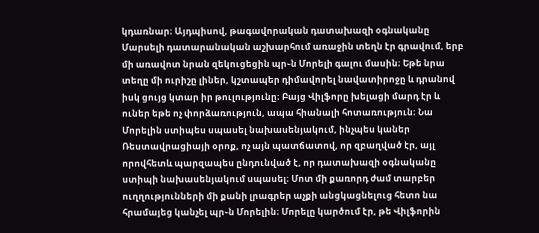կդառնար։ Այդպիսով, թագավորական դատախազի օգնականը Մարսելի դատարանական աշխարհում առաջին տեղն էր գրավում, երբ մի առավոտ նրան զեկուցեցին պր֊ն Մորելի գալու մասին։ Եթե նրա տեղը մի ուրիշը լիներ, կշտապեր դիմավորել նավատիրոջը և դրանով իսկ ցույց կտար իր թուլությունը։ Բայց Վիլֆորը խելացի մարդ էր և ուներ եթե ոչ փորձառություն, ապա հիանալի հոտառություն։ Նա Մորելին ստիպես սպասել նախասենյակում, ինչպես կաներ Ռեստավրացիայի օրոք, ոչ այն պատճատով, որ զբաղված էր, այլ որովհետև պարզապես ընդունված է, որ դատախազի օգնականը ստիպի նախասենյակում սպասել։ Մոտ մի քառորդ ժամ տարբեր ուղղությունների մի քանի լրագրեր աչքի անցկացնելուց հետո նա հրամայեց կանչել պր֊ն Մորելին։ Մորելը կարծում էր, թե Վիլֆորին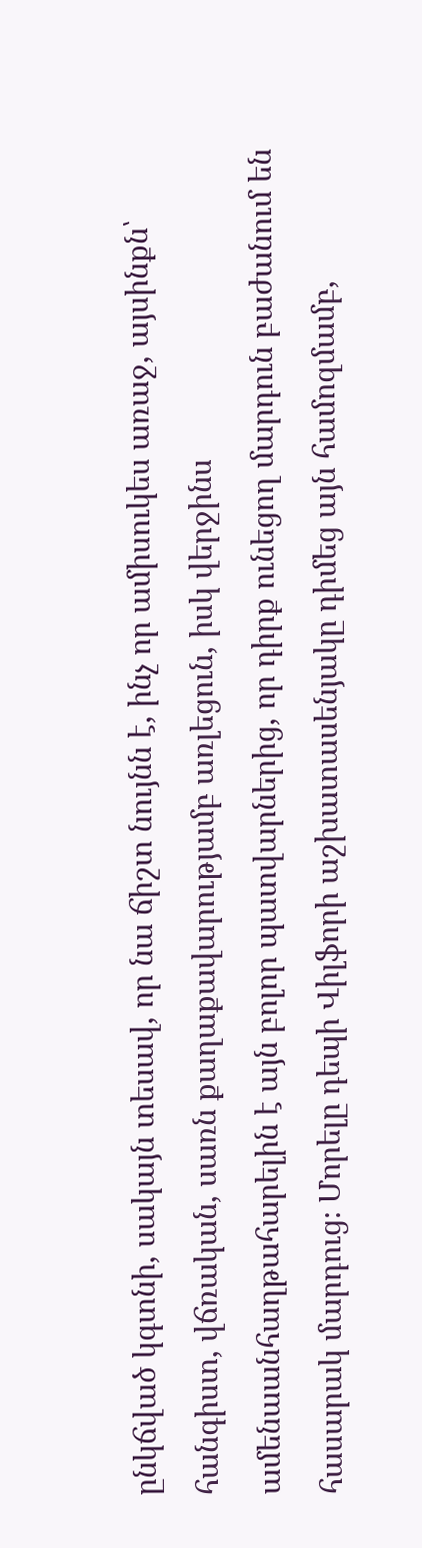ընկճված կգտնի, սակայն տեսավ, որ նա ճիշտ նույնն է, ինչ որ ամիսուկես առաջ, այսինքն՝ հանգիստ, վճռական, սառն քաղաքավարությամբ առլեցուն, իսկ վերջինս ամենաանհաղթահարելին է այն բոլոր պատվարներից, որ դիրք ունեցող մարդուն բաժանում են հասարակ մարդուց։ Մորելը դեպի Վիլֆորի աշխատասենյակը դիմեց այն համոզմամբ,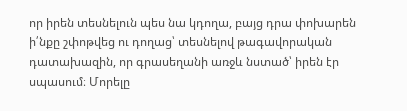որ իրեն տեսնելուն պես նա կդողա, բայց դրա փոխարեն ի՛նքը շփոթվեց ու դողաց՝ տեսնելով թագավորական դատախազին, որ գրասեղանի առջև նստած՝ իրեն էր սպասում։ Մորելը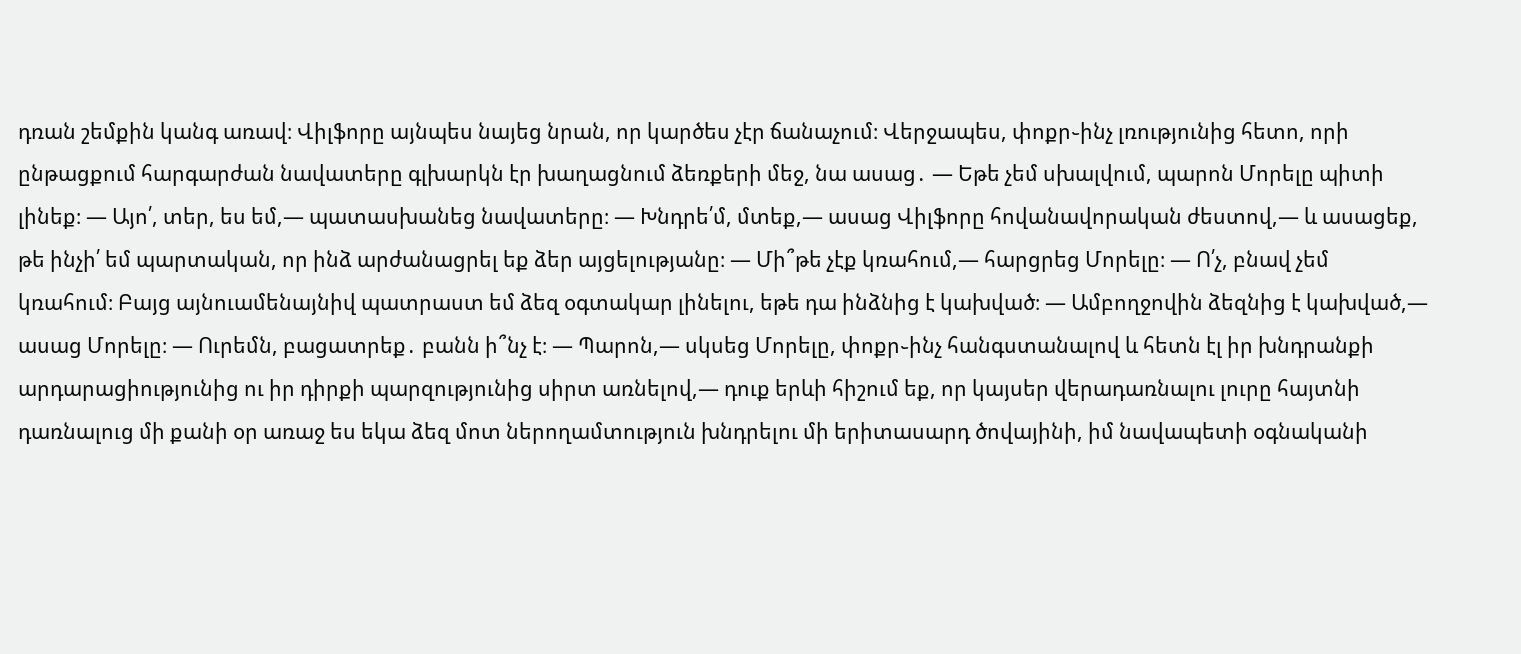դռան շեմքին կանգ առավ։ Վիլֆորը այնպես նայեց նրան, որ կարծես չէր ճանաչում։ Վերջապես, փոքր֊ինչ լռությունից հետո, որի ընթացքում հարգարժան նավատերը գլխարկն էր խաղացնում ձեռքերի մեջ, նա ասաց․ ― Եթե չեմ սխալվում, պարոն Մորելը պիտի լինեք։ ― Այո՛, տեր, ես եմ,― պատասխանեց նավատերը։ ― Խնդրե՛մ, մտեք,― ասաց Վիլֆորը հովանավորական ժեստով,― և ասացեք, թե ինչի՛ եմ պարտական, որ ինձ արժանացրել եք ձեր այցելությանը։ ― Մի՞թե չէք կռահում,― հարցրեց Մորելը։ ― Ո՛չ, բնավ չեմ կռահում։ Բայց այնուամենայնիվ պատրաստ եմ ձեզ օգտակար լինելու, եթե դա ինձնից է կախված։ ― Ամբողջովին ձեզնից է կախված,― ասաց Մորելը։ ― Ուրեմն, բացատրեք․ բանն ի՞նչ է։ ― Պարոն,― սկսեց Մորելը, փոքր֊ինչ հանգստանալով և հետն էլ իր խնդրանքի արդարացիությունից ու իր դիրքի պարզությունից սիրտ առնելով,― դուք երևի հիշում եք, որ կայսեր վերադառնալու լուրը հայտնի դառնալուց մի քանի օր առաջ ես եկա ձեզ մոտ ներողամտություն խնդրելու մի երիտասարդ ծովայինի, իմ նավապետի օգնականի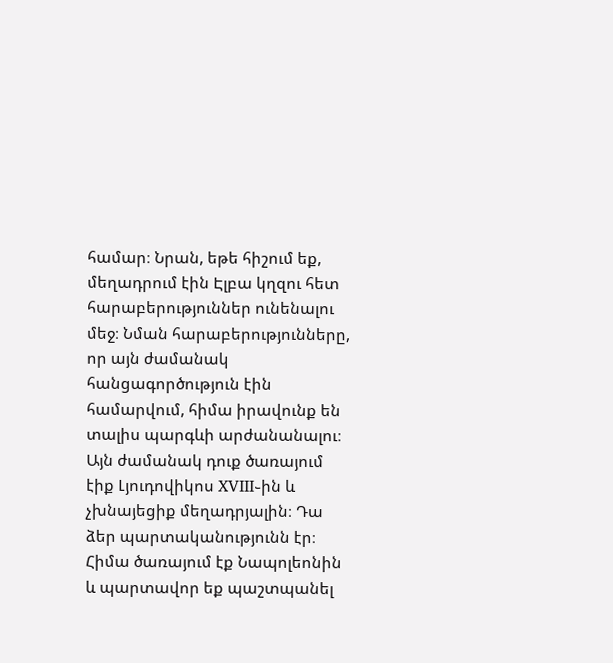համար։ Նրան, եթե հիշում եք, մեղադրում էին Էլբա կղզու հետ հարաբերություններ ունենալու մեջ։ Նման հարաբերությունները, որ այն ժամանակ հանցագործություն էին համարվում, հիմա իրավունք են տալիս պարգևի արժանանալու։ Այն ժամանակ դուք ծառայում էիք Լյուդովիկոս XVIII֊ին և չխնայեցիք մեղադրյալին։ Դա ձեր պարտականությունն էր։ Հիմա ծառայում էք Նապոլեոնին և պարտավոր եք պաշտպանել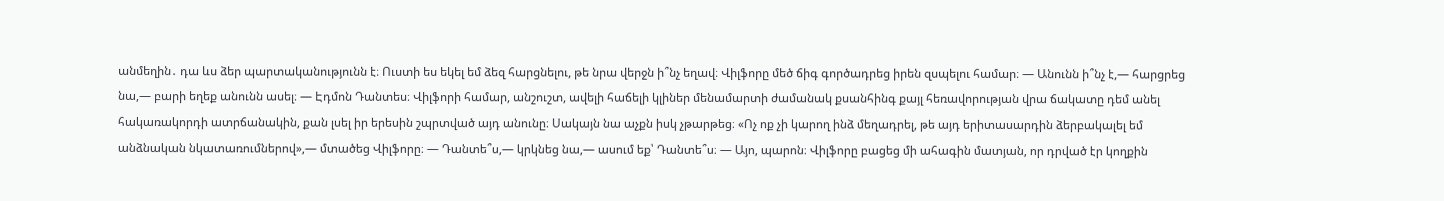անմեղին․ դա ևս ձեր պարտականությունն է։ Ուստի ես եկել եմ ձեզ հարցնելու, թե նրա վերջն ի՞նչ եղավ։ Վիլֆորը մեծ ճիգ գործադրեց իրեն զսպելու համար։ ― Անունն ի՞նչ է,― հարցրեց նա,― բարի եղեք անունն ասել։ ― Էդմոն Դանտես։ Վիլֆորի համար, անշուշտ, ավելի հաճելի կլիներ մենամարտի ժամանակ քսանհինգ քայլ հեռավորության վրա ճակատը դեմ անել հակառակորդի ատրճանակին, քան լսել իր երեսին շպրտված այդ անունը։ Սակայն նա աչքն իսկ չթարթեց։ «Ոչ ոք չի կարող ինձ մեղադրել, թե այդ երիտասարդին ձերբակալել եմ անձնական նկատառումներով»,― մտածեց Վիլֆորը։ ― Դանտե՞ս,― կրկնեց նա,― ասում եք՝ Դանտե՞ս։ ― Այո, պարոն։ Վիլֆորը բացեց մի ահագին մատյան, որ դրված էր կողքին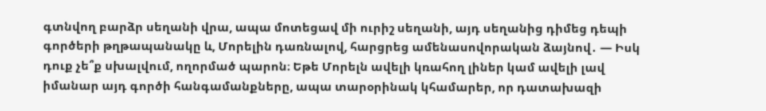գտնվող բարձր սեղանի վրա, ապա մոտեցավ մի ուրիշ սեղանի, այդ սեղանից դիմեց դեպի գործերի թղթապանակը և, Մորելին դառնալով, հարցրեց ամենասովորական ձայնով․ ― Իսկ դուք չե՞ք սխալվում, ողորմած պարոն։ Եթե Մորելն ավելի կռահող լիներ կամ ավելի լավ իմանար այդ գործի հանգամանքները, ապա տարօրինակ կհամարեր, որ դատախազի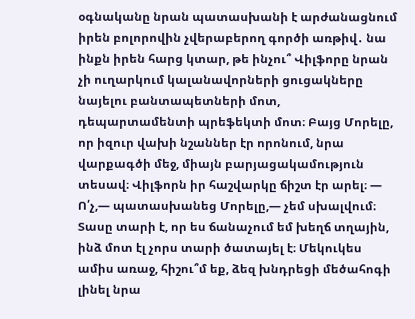օգնականը նրան պատասխանի է արժանացնում իրեն բոլորովին չվերաբերող գործի առթիվ․ նա ինքն իրեն հարց կտար, թե ինչու՞ Վիլֆորը նրան չի ուղարկում կալանավորների ցուցակները նայելու բանտապետների մոտ, դեպարտամենտի պրեֆեկտի մոտ։ Բայց Մորելը, որ իզուր վախի նշաններ էր որոնում, նրա վարքագծի մեջ, միայն բարյացակամություն տեսավ։ Վիլֆորն իր հաշվարկը ճիշտ էր արել։ ― Ո՛չ,― պատասխանեց Մորելը,― չեմ սխալվում։ Տասը տարի է, որ ես ճանաչում եմ խեղճ տղային, ինձ մոտ էլ չորս տարի ծատայել է։ Մեկուկես ամիս առաջ, հիշու՞մ եք, ձեզ խնդրեցի մեծահոգի լինել նրա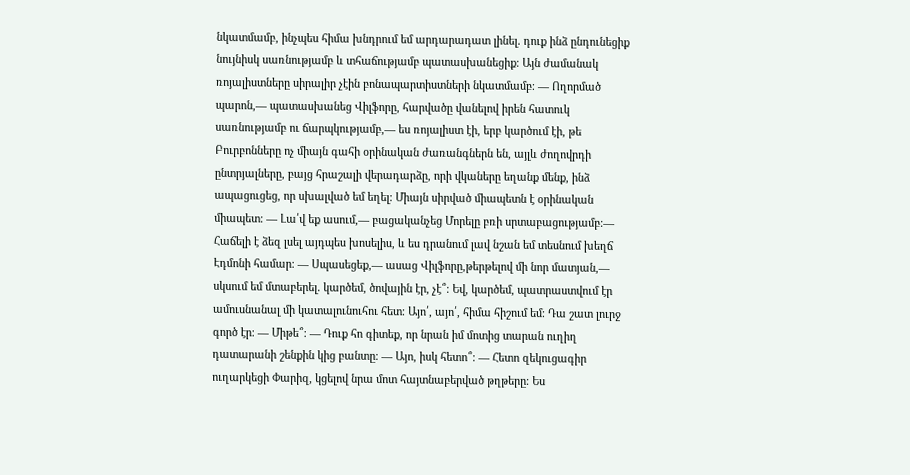նկատմամբ, ինչպես հիմա խնդրում եմ արդարադատ լինել․ դուք ինձ ընդունեցիք նույնիսկ սառնությամբ և տհաճությամբ պատասխանեցիք։ Այն ժամանակ ռոյալիստները սիրալիր չէին բոնապարտիստների նկատմամբ։ ― Ողորմած պարոն,― պատասխանեց Վիլֆորը, հարվածը վանելով իրեն հատուկ սառնությամբ ու ճարպկությամբ,― ես ռոյալիստ էի, երբ կարծում էի, թե Բուրբոնները ոչ միայն գահի օրինական ժառանգներն են, այլև ժողովրդի ընտրյալները, բայց հրաշալի վերադարձը, որի վկաները եղանք մենք, ինձ ապացուցեց, որ սխալված եմ եղել։ Միայն սիրված միապետն է օրինական միապետ։ ― Լա՛վ եք ասում,― բացականչեց Մորելը բռի սրտաբացությամբ։― Հաճելի է ձեզ լսել այդպես խոսելիս, և ես դրանում լավ նշան եմ տեսնում խեղճ Էդմոնի համար։ ― Սպասեցեք,― ասաց Վիլֆորը,թերթելով մի նոր մատյան,― սկսում եմ մտաբերել․ կարծեմ, ծովային էր, չէ՞։ Եվ, կարծեմ, պատրաստվում էր ամուսնանալ մի կատալունուհու հետ։ Այո՛, այո՛, հիմա հիշում եմ։ Դա շատ լուրջ գործ էր։ ― Միթե՞։ ― Դուք հո գիտեք, որ նրան իմ մոտից տարան ուղիղ դատարանի շենքին կից բանտը։ ― Այո, իսկ հետո՞։ ― Հետո զեկուցագիր ուղարկեցի Փարիզ, կցելով նրա մոտ հայտնաբերված թղթերը։ Ես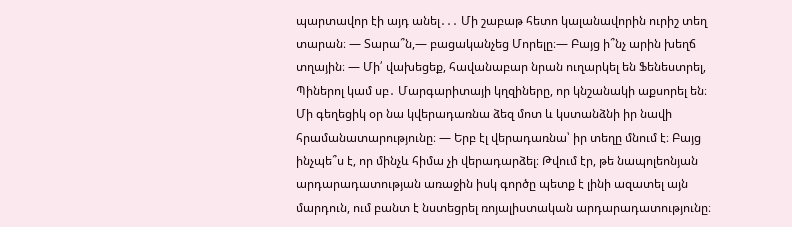պարտավոր էի այդ անել․․․ Մի շաբաթ հետո կալանավորին ուրիշ տեղ տարան։ ― Տարա՞ն,― բացականչեց Մորելը։― Բայց ի՞նչ արին խեղճ տղային։ ― Մի՛ վախեցեք, հավանաբար նրան ուղարկել են Ֆենեստրել, Պիներոլ կամ սբ․ Մարգարիտայի կղզիները, որ կնշանակի աքսորել են։ Մի գեղեցիկ օր նա կվերադառնա ձեզ մոտ և կստանձնի իր նավի հրամանատարությունը։ ― Երբ էլ վերադառնա՝ իր տեղը մնում է։ Բայց ինչպե՞ս է, որ մինչև հիմա չի վերադարձել։ Թվում էր, թե նապոլեոնյան արդարադատության առաջին իսկ գործը պետք է լինի ազատել այն մարդուն, ում բանտ է նստեցրել ռոյալիստական արդարադատությունը։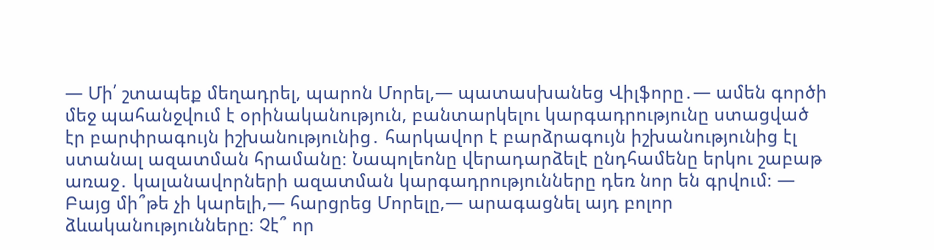― Մի՛ շտապեք մեղադրել, պարոն Մորել,― պատասխանեց Վիլֆորը․― ամեն գործի մեջ պահանջվում է օրինականություն, բանտարկելու կարգադրությունը ստացված էր բարփրագույն իշխանությունից․ հարկավոր է բարձրագույն իշխանությունից էլ ստանալ ազատման հրամանը։ Նապոլեոնը վերադարձելէ ընդհամենը երկու շաբաթ առաջ․ կալանավորների ազատման կարգադրությունները դեռ նոր են գրվում։ ― Բայց մի՞թե չի կարելի,― հարցրեց Մորելը,― արագացնել այդ բոլոր ձևականությունները։ Չէ՞ որ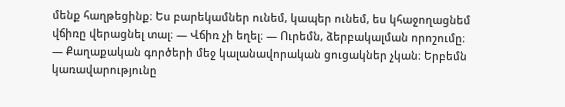մենք հաղթեցինք։ Ես բարեկամներ ունեմ, կապեր ունեմ, ես կհաջողացնեմ վճիռը վերացնել տալ։ ― Վճիռ չի եղել։ ― Ուրեմն, ձերբակալման որոշումը։ ― Քաղաքական գործերի մեջ կալանավորական ցուցակներ չկան։ Երբեմն կառավարությունը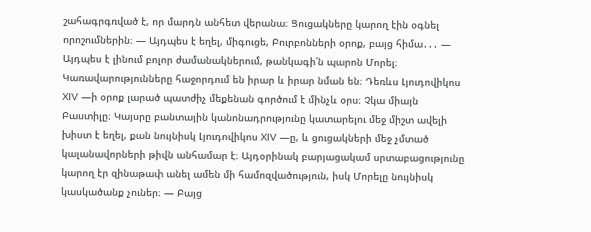շահագրգռված է, որ մարդն անհետ վերանա։ Ցուցակները կարող էին օգնել որոշումներին։ ― Այդպես է եղել, միգուցե, Բուրբոնների օրոք, բայց հիմա․․․ ― Այդպես է լինում բոլոր ժամանակներում, թանկագի՛ն պարոն Մորել։ Կառավարությունները հաջորդում են իրար և իրար նման են։ Դեռևս Լյուդովիկոս XIV ―ի օրոք լարած պատժիչ մեքենան գործում է մինչև օրս։ Չկա միայն Բաստիլը։ Կայսրը բանտային կանոնադրությունը կատարելու մեջ միշտ ավելի խիստ է եղել, քան նույնիսկ Լյուդովիկոս XIV ―ը, և ցուցակների մեջ չմտած կալանավորների թիվն անհամար է։ Այդօրինակ բարյացակամ սրտաբացությունը կարող էր զինաթափ անել ամեն մի համոզվածություն, իսկ Մորելը նույնիսկ կասկածանք չուներ։ ― Բայց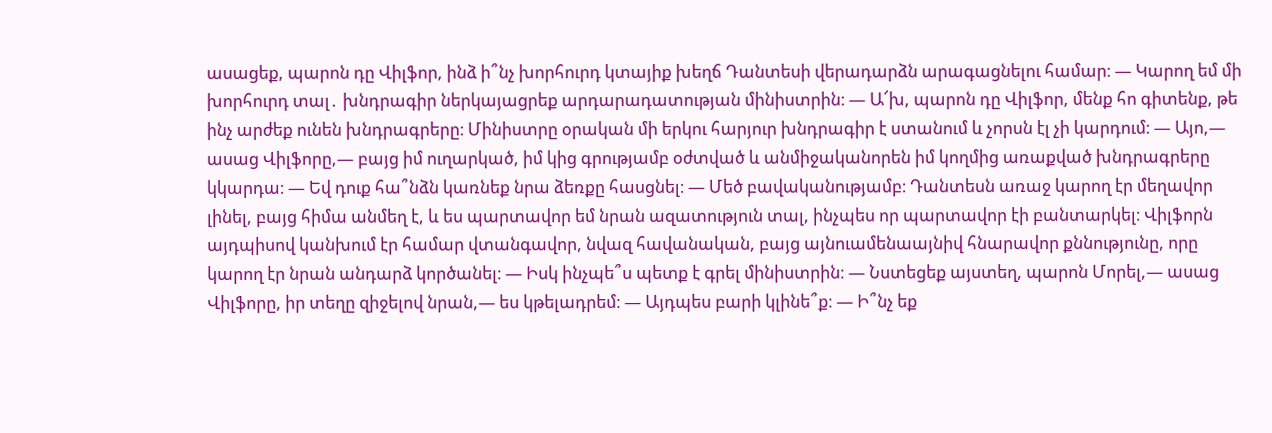ասացեք, պարոն դը Վիլֆոր, ինձ ի՞նչ խորհուրդ կտայիք խեղճ Դանտեսի վերադարձն արագացնելու համար։ ― Կարող եմ մի խորհուրդ տալ․ խնդրագիր ներկայացրեք արդարադատության մինիստրին։ ― Ա՜խ, պարոն դը Վիլֆոր, մենք հո գիտենք, թե ինչ արժեք ունեն խնդրագրերը։ Մինիստրը օրական մի երկու հարյուր խնդրագիր է ստանում և չորսն էլ չի կարդում։ ― Այո,― ասաց Վիլֆորը,― բայց իմ ուղարկած, իմ կից գրությամբ օժտված և անմիջականորեն իմ կողմից առաքված խնդրագրերը կկարդա։ ― Եվ դուք հա՞նձն կառնեք նրա ձեռքը հասցնել։ ― Մեծ բավականությամբ։ Դանտեսն առաջ կարող էր մեղավոր լինել, բայց հիմա անմեղ է, և ես պարտավոր եմ նրան ազատություն տալ, ինչպես որ պարտավոր էի բանտարկել։ Վիլֆորն այդպիսով կանխում էր համար վտանգավոր, նվազ հավանական, բայց այնուամենաայնիվ հնարավոր քննությունը, որը կարող էր նրան անդարձ կործանել։ ― Իսկ ինչպե՞ս պետք է գրել մինիստրին։ ― Նստեցեք այստեղ, պարոն Մորել,― ասաց Վիլֆորը, իր տեղը զիջելով նրան,― ես կթելադրեմ։ ― Այդպես բարի կլինե՞ք։ ― Ի՞նչ եք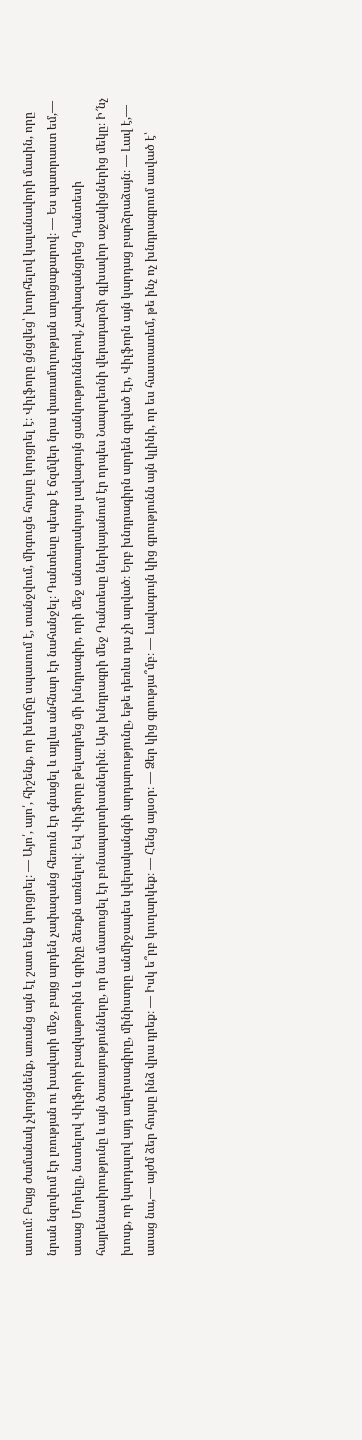ասում։ Բայց ժամանակ չկորցնենք, առանց այն էլ շատ ենք կորցրել։ ― Այո՛, այո՛, հիշենք, որ խեղճը սպասում է, տանջվում, միգուցե հույսը կորցրել է։ Վիլֆորը ցնցվեց՝ խորհելով կալանավորի մասին, որը նրան նզովում էր լռության ու խավարի մեջ, բայց արդեն չափազանց հեռուն էր գնացել և այլևս անհնար էր նահանջել։ Դանտեսը պետք է ճզմվեր նրա փառամոլության աղացաքարով։ ― Ես պատրաստ եմ,― ասաց Մորելը, նստելով Վիլֆորի բազկաթոռին և գրիչը ձեռքն առնելով։ Եվ Վիլֆորը թելադրեց մի խնդրագիր, որի մեջ անտարակույս լավագույն ցանկություններով, չափազանցրեց Դանտեսի հայրենասիրությունը և այն ծառայությունները, որ նա մատուցել էր բոնապարտիստներին։ Այս խնդրագրի մեջ Դանտեսը ներկայանում էր որպես Նապոլեոնի վերադարձի գլխավոր աջակիցներից մեկը։ Ի՜նչ խոսք, որ կարդալով այդ աղերսագիրը, մինիստրը անմիջապես կվերականգնի արդարությունը, եթե դեռևս դա չի արված։ Երբ խնդրագիրն արդեն գրված էր, Վիլֆորն այն կարդաց բարձրաձայն։ ― Լավ է,― ասաց նա,― այժմ ձեր հույսը ինձ վրա դրեք։ ― Իսկ ե՞րբ կուղարկեք։ ― Հենց այսօր։ ― Ձեր կից գրությա՞մբ։ ― Լավագույն կից գրությունն այն կլինի, որ ես հաստատեմ, թե ինչ ոչ խնդրագրում ասված է՝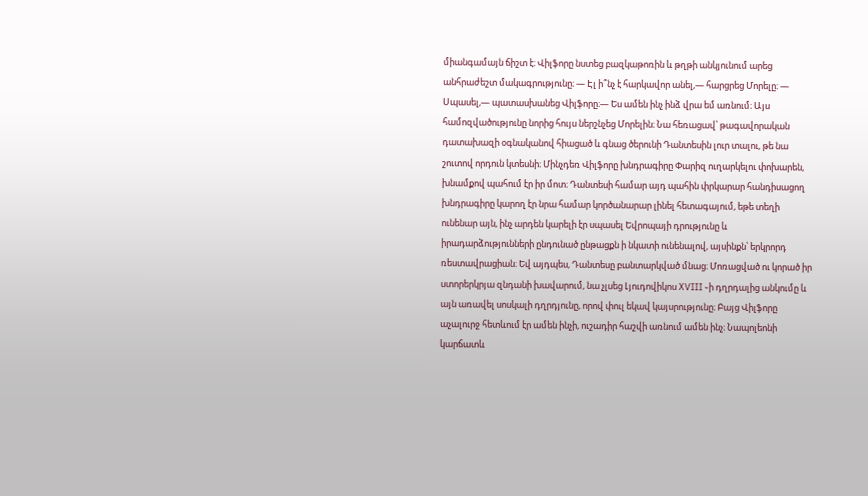միանգամայն ճիշտ է։ Վիլֆորը նստեց բազկաթոռին և թղթի անկյունում արեց անհրաժեշտ մակագրությունը։ ― Էլ ի՞նչ է հարկավոր անել,― հարցրեց Մորելը։ ― Սպասել,― պատասխանեց Վիլֆորը։― Ես ամեն ինչ ինձ վրա եմ առնում։ Այս համոզվածությունը նորից հույս ներշնչեց Մորելին։ Նա հեռացավ՝ թագավորական դատախազի օգնականով հիացած և գնաց ծերունի Դանտեսին լուր տալու, թե նա շուտով որդուն կտեսնի։ Մինչդեռ Վիլֆորը խնդրագիրը Փարիզ ուղարկելու փոխարեն, խնամքով պահում էր իր մոտ։ Դանտեսի համար այդ պահին փրկարար հանդիսացող խնդրագիրը կարող էր նրա համար կործանարար լինել հետագայում, եթե տեղի ունենար այն, ինչ արդեն կարելի էր սպասել Եվրոպայի դրությունը և իրադարձությունների ընդունած ընթացքն ի նկատի ունենալով, այսինքն՝ երկրորդ ռեստավրացիան։ Եվ այդպես, Դանտեսը բանտարկված մնաց։ Մոռացված ու կորած իր ստորերկրյա զնդանի խավարում, նա չլսեց Լյուդովիկոս XVIII ֊ի դղրդալից անկումը և այն առավել սոսկալի դղրդյունը, որով փուլ եկավ կայսրությունը։ Բայց Վիլֆորը աչալուրջ հետևում էր ամեն ինչի, ուշադիր հաշվի առնում ամեն ինչ։ Նապոլեոնի կարճատև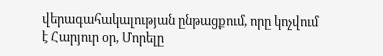վերագահակալության ընթացքում, որը կոչվում է Հարյուր օր, Մորելը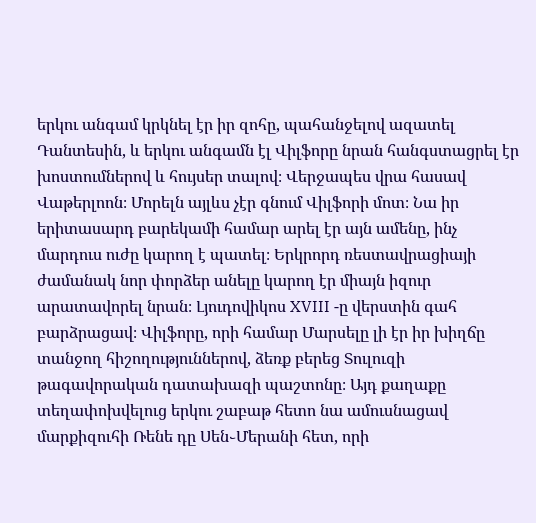երկու անգամ կրկնել էր իր զոհը, պահանջելով ազատել Դանտեսին, և երկու անգամն էլ Վիլֆորը նրան հանգստացրել էր խոստումներով և հույսեր տալով։ Վերջապես վրա հասավ Վաթերլոոն։ Մորելն այլևս չէր գնում Վիլֆորի մոտ։ Նա իր երիտասարդ բարեկամի համար արել էր այն ամենը, ինչ մարդուս ուժը կարող է պատել։ Երկրորդ ռեստավրացիայի ժամանակ նոր փորձեր անելը կարող էր միայն իզուր արատավորել նրան։ Լյուդովիկոս XVIII -ը վերստին գահ բարձրացավ։ Վիլֆորը, որի համար Մարսելը լի էր իր խիղճը տանջող հիշողություններով, ձեռք բերեց Տուլուզի թագավորական դատախազի պաշտոնը։ Այդ քաղաքը տեղափոխվելուց երկու շաբաթ հետո նա ամուսնացավ մարքիզուհի Ռենե դը Սեն֊Մերանի հետ, որի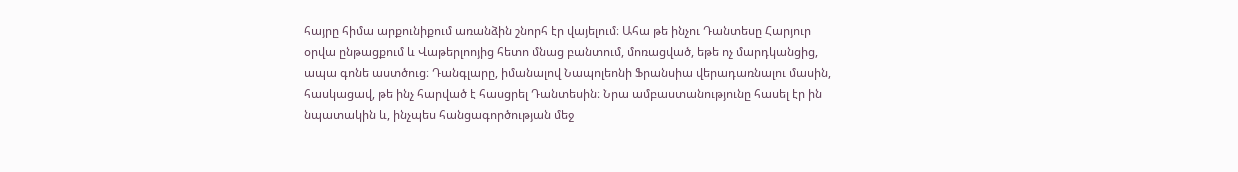հայրը հիմա արքունիքում առանձին շնորհ էր վայելում։ Ահա թե ինչու Դանտեսը Հարյուր օրվա ընթացքում և Վաթերլոոյից հետո մնաց բանտում, մոռացված, եթե ոչ մարդկանցից, ապա գոնե աստծուց։ Դանգլարը, իմանալով Նապոլեոնի Ֆրանսիա վերադառնալու մասին, հասկացավ, թե ինչ հարված է հասցրել Դանտեսին։ Նրա ամբաստանությունը հասել էր ին նպատակին և, ինչպես հանցագործության մեջ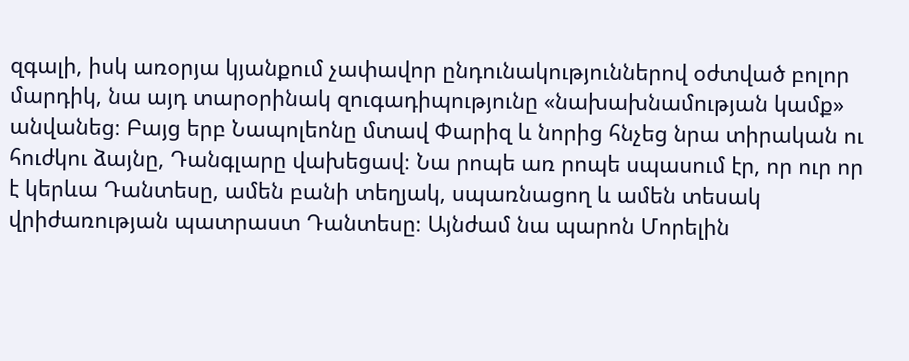զգալի, իսկ առօրյա կյանքում չափավոր ընդունակություններով օժտված բոլոր մարդիկ, նա այդ տարօրինակ զուգադիպությունը «նախախնամության կամք» անվանեց։ Բայց երբ Նապոլեոնը մտավ Փարիզ և նորից հնչեց նրա տիրական ու հուժկու ձայնը, Դանգլարը վախեցավ։ Նա րոպե առ րոպե սպասում էր, որ ուր որ է կերևա Դանտեսը, ամեն բանի տեղյակ, սպառնացող և ամեն տեսակ վրիժառության պատրաստ Դանտեսը։ Այնժամ նա պարոն Մորելին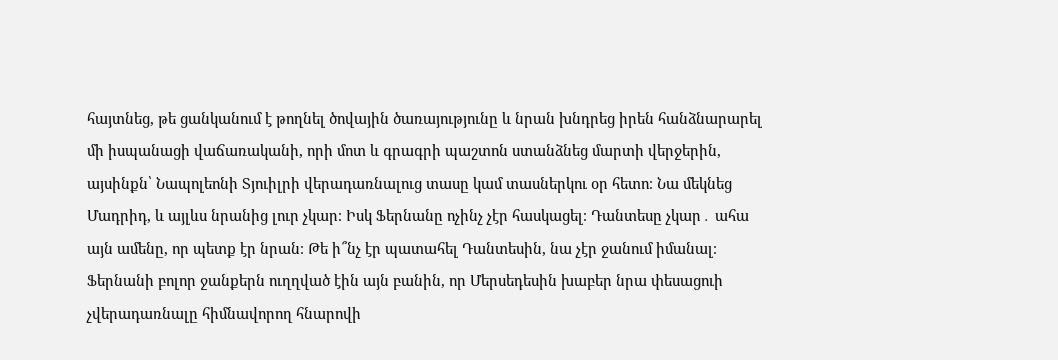հայտնեց, թե ցանկանում է թողնել ծովային ծառայությունը և նրան խնդրեց իրեն հանձնարարել մի իսպանացի վաճառականի, որի մոտ և գրագրի պաշտոն ստանձնեց մարտի վերջերին, այսինքն՝ Նապոլեոնի Տյուիլրի վերադառնալուց տասը կամ տասներկու օր հետո։ Նա մեկնեց Մադրիդ, և այլևս նրանից լուր չկար։ Իսկ Ֆերնանը ոչինչ չէր հասկացել։ Դանտեսը չկար․ ահա այն ամենը, որ պետք էր նրան։ Թե ի՞նչ էր պատահել Դանտեսին, նա չէր ջանում իմանալ։ Ֆերնանի բոլոր ջանքերն ուղղված էին այն բանին, որ Մերսեդեսին խաբեր նրա փեսացուի չվերադառնալը հիմնավորող հնարովի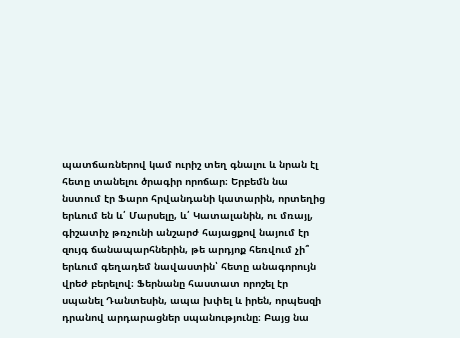պատճառներով կամ ուրիշ տեղ գնալու և նրան էլ հետը տանելու ծրագիր որոճար։ Երբեմն նա նստում էր Ֆարո հրվանդանի կատարին, որտեղից երևում են և՛ Մարսելը, և՛ Կատալանին, ու մռայլ, գիշատիչ թռչունի անշարժ հայացքով նայում էր զույգ ճանապարհներին, թե արդյոք հեռվում չի՞ երևում գեղադեմ նավաստին՝ հետը անագորույն վրեժ բերելով։ Ֆերնանը հաստատ որոշել էր սպանել Դանտեսին, ապա խփել և իրեն, որպեսզի դրանով արդարացներ սպանությունը։ Բայց նա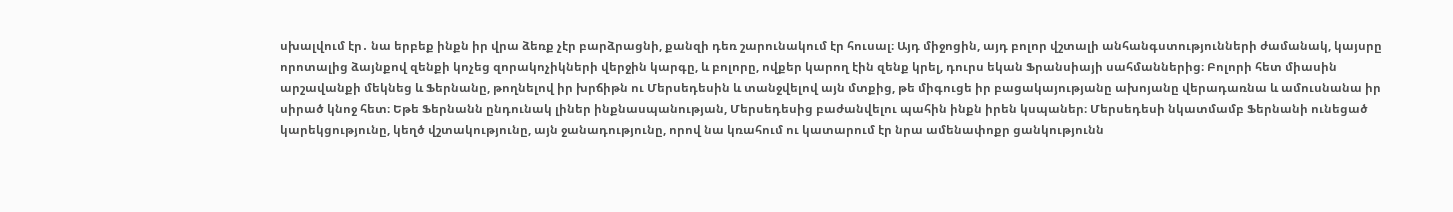սխալվում էր․ նա երբեք ինքն իր վրա ձեռք չէր բարձրացնի, քանզի դեռ շարունակում էր հուսալ։ Այդ միջոցին, այդ բոլոր վշտալի անհանգստությունների ժամանակ, կայսրը որոտալից ձայնքով զենքի կոչեց զորակոչիկների վերջին կարգը, և բոլորը, ովքեր կարող էին զենք կրել, դուրս եկան Ֆրանսիայի սահմաններից։ Բոլորի հետ միասին արշավանքի մեկնեց և Ֆերնանը, թողնելով իր խրճիթն ու Մերսեդեսին և տանջվելով այն մտքից, թե միգուցե իր բացակայությանը ախոյանը վերադառնա և ամուսնանա իր սիրած կնոջ հետ։ Եթե Ֆերնանն ընդունակ լիներ ինքնասպանության, Մերսեդեսից բաժանվելու պահին ինքն իրեն կսպաներ։ Մերսեդեսի նկատմամբ Ֆերնանի ունեցած կարեկցությունը, կեղծ վշտակությունը, այն ջանադությունը, որով նա կռահում ու կատարում էր նրա ամենափոքր ցանկությունն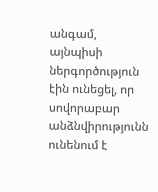անգամ, այնպիսի ներգործություն էին ունեցել, որ սովորաբար անձնվիրությունն ունենում է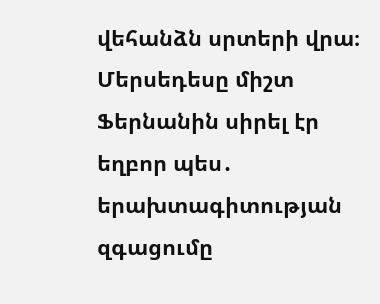վեհանձն սրտերի վրա։ Մերսեդեսը միշտ Ֆերնանին սիրել էր եղբոր պես․ երախտագիտության զգացումը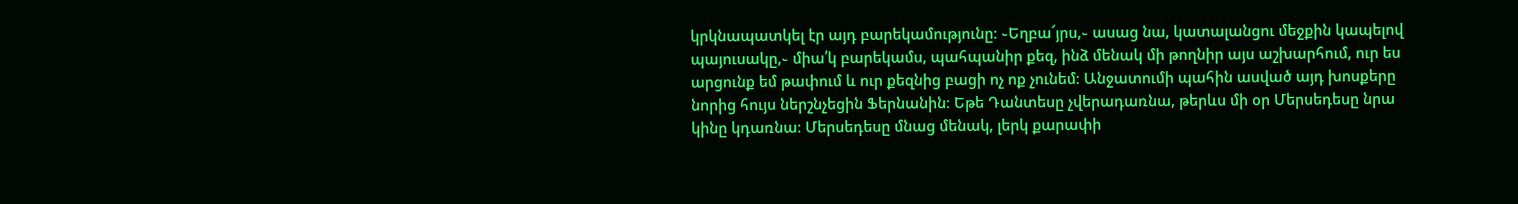կրկնապատկել էր այդ բարեկամությունը։ ֊Եղբա՜յրս,֊ ասաց նա, կատալանցու մեջքին կապելով պայուսակը,֊ միա՛կ բարեկամս, պահպանիր քեզ, ինձ մենակ մի թողնիր այս աշխարհում, ուր ես արցունք եմ թափում և ուր քեզնից բացի ոչ ոք չունեմ։ Անջատումի պահին ասված այդ խոսքերը նորից հույս ներշնչեցին Ֆերնանին։ Եթե Դանտեսը չվերադառնա, թերևս մի օր Մերսեդեսը նրա կինը կդառնա։ Մերսեդեսը մնաց մենակ, լերկ քարափի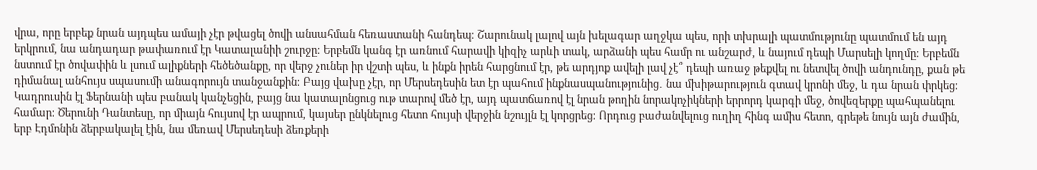վրա, որը երբեք նրան այդպես ամայի չէր թվացել ծովի անսահման հեռաստանի հանդեպ։ Շարունակ լալով այն խելագար աղջկա պես, որի տխրալի պատմությունը պատմում են այդ երկրում, նա անդադար թափառում էր Կատալանիի շուրջը։ Երբեմն կանգ էր առնում հարավի կիզիչ արևի տակ, արձանի պես համր ու անշարժ, և նայում դեպի Մարսելի կողմը։ Երբեմն նստում էր ծովափին և լսում ալիքների հեծեծանքը, որ վերջ չուներ իր վշտի պես, և ինքն իրեն հարցնում էր, թե արդյոք ավելի լավ չէ՞ դեպի առաջ թեքվել ու նետվել ծովի անդունդը, քան թե դիմանալ անհույս սպասումի անագորույն տանջանքին։ Բայց վախը չէր, որ Մերսեդեսին ետ էր պահում ինքնասպանությունից․ նա մխիթարություն գտավ կրոնի մեջ, և դա նրան փրկեց։ Կադրուսին էլ Ֆերնանի պես բանակ կանչեցին, բայց նա կատալոնցուց ութ տարով մեծ էր, այդ պատճառով էլ նրան թողին նորակոչիկների երրորդ կարգի մեջ, ծովեզերքը պահպանելու համար։ Ծերունի Դանտեսը, որ միայն հույսով էր ապրում, կայսեր ընկնելուց հետո հույսի վերջին նշույլն էլ կորցրեց։ Որդուց բաժանվելուց ուղիղ հինգ ամիս հետո, գրեթե նույն այն ժամին, երբ Էդմոնին ձերբակալել էին, նա մեռավ Մերսեդեսի ձեռքերի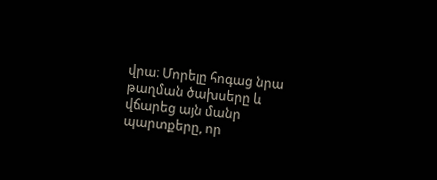վրա։ Մորելը հոգաց նրա թաղման ծախսերը և վճարեց այն մանր պարտքերը, որ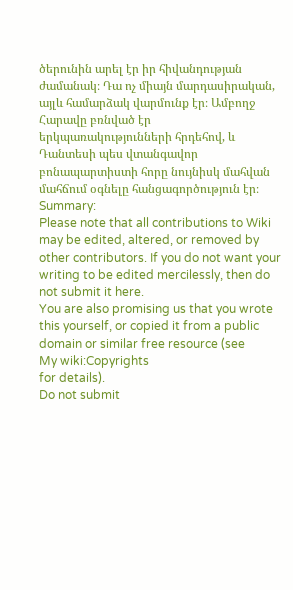ծերունին արել էր իր հիվանդության ժամանակ։ Դա ոչ միայն մարդասիրական, այլև համարձակ վարմունք էր։ Ամբողջ Հարավը բռնված էր երկպառակությունների հրդեհով, և Դանտեսի պես վտանգավոր բոնապարտիստի հորը նույնիսկ մահվան մահճում օգնելը հանցագործություն էր։
Summary:
Please note that all contributions to Wiki may be edited, altered, or removed by other contributors. If you do not want your writing to be edited mercilessly, then do not submit it here.
You are also promising us that you wrote this yourself, or copied it from a public domain or similar free resource (see
My wiki:Copyrights
for details).
Do not submit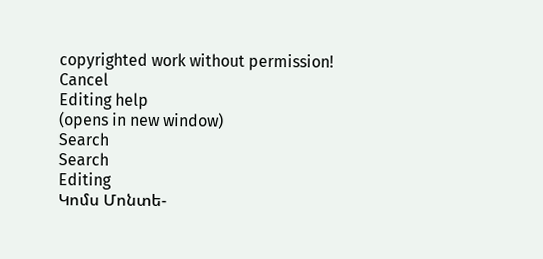copyrighted work without permission!
Cancel
Editing help
(opens in new window)
Search
Search
Editing
Կոմս Մոնտե-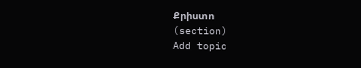Քրիստո
(section)
Add topic